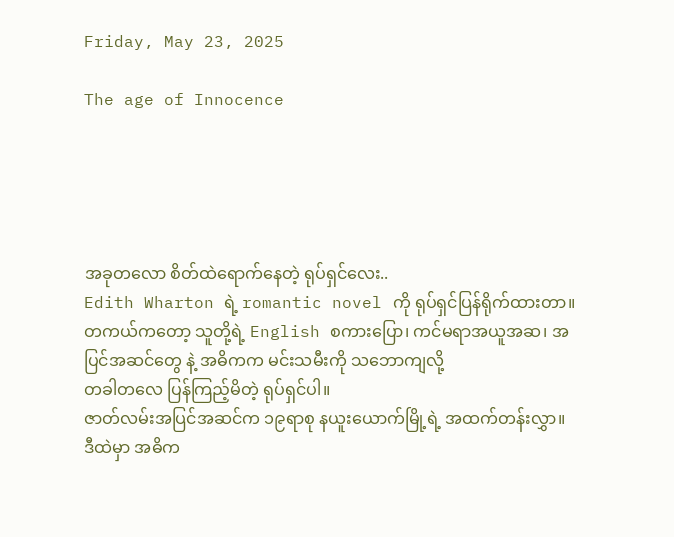Friday, May 23, 2025

The age of Innocence





အခုတလော စိတ်ထဲရောက်နေတဲ့ ရုပ်ရှင်လေး..
Edith Wharton ရဲ့ romantic novel ကို ရုပ်ရှင်ပြန်ရိုက်ထားတာ။
တကယ်ကတော့ သူတို့ရဲ့ English စကားပြော၊ ကင်မရာအယူအဆ၊ အပြင်အဆင်တွေ နဲ့ အဓိကက မင်းသမီးကို သဘောကျလို့
တခါတလေ ပြန်ကြည့်မိတဲ့ ရုပ်ရှင်ပါ။
ဇာတ်လမ်းအပြင်အဆင်က ၁၉ရာစု နယူးယောက်မြို့ရဲ့ အထက်တန်းလွှာ။
ဒီထဲမှာ အဓိက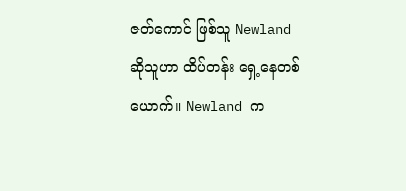ဇတ်ကောင် ဖြစ်သူ Newland ဆိုသူဟာ ထိပ်တန်း ရှေ့နေတစ်ယောက်။ Newland က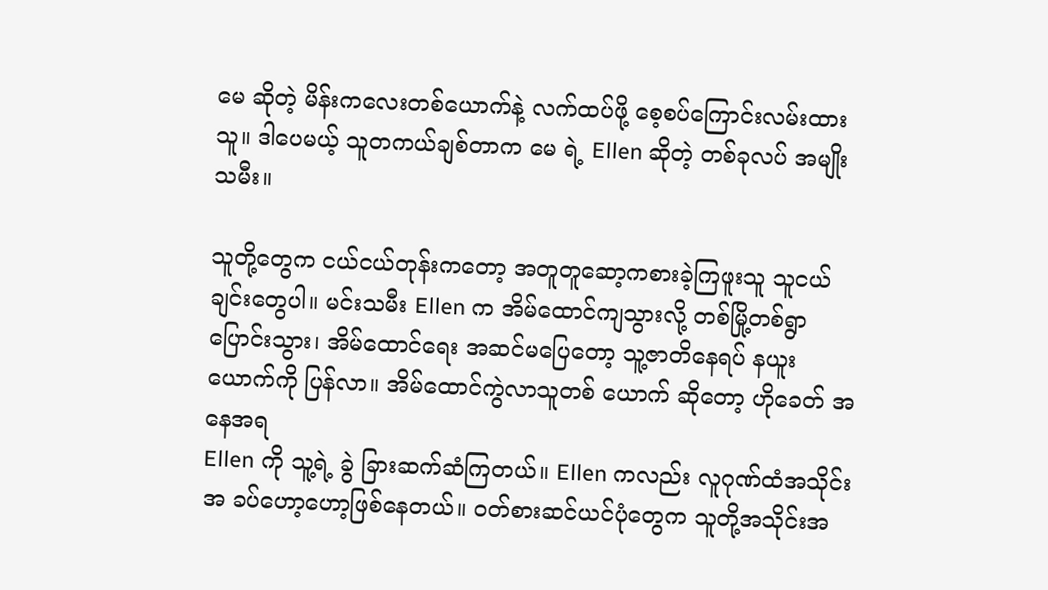မေ ဆိုတဲ့ မိန်းကလေးတစ်ယောက်နဲ့ လက်ထပ်ဖို့ စေ့စပ်ကြောင်းလမ်းထားသူ။ ဒါပေမယ့် သူတကယ်ချစ်တာက မေ ရဲ့ Ellen ဆိုတဲ့ တစ်ခုလပ် အမျိုးသမီး။

သူတို့တွေက ငယ်ငယ်တုန်းကတော့ အတူတူဆော့ကစားခဲ့ကြဖူးသူ သူငယ်ချင်းတွေပါ။ မင်းသမီး Ellen က အိမ်ထောင်ကျသွားလို့ တစ်မြို့တစ်ရွာ ပြောင်းသွား၊ အိမ်ထောင်ရေး အဆင်မပြေတော့ သူ့ဇာတိနေရပ် နယူးယောက်ကို ပြန်လာ။ အိမ်ထောင်ကွဲလာသူတစ် ယောက် ဆိုတော့ ဟိုခေတ် အနေအရ
Ellen ကို သူ့ရဲ့ ခွဲ ခြားဆက်ဆံကြတယ်။ Ellen ကလည်း လူဂုဏ်ထံအသိုင်းအ ခပ်ဟော့ဟော့ဖြစ်နေတယ်။ ၀တ်စားဆင်ယင်ပုံတွေက သူတို့အသိုင်းအ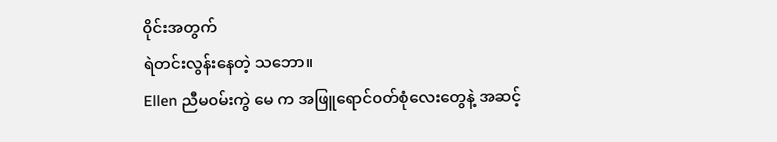၀ိုင်းအတွက်
ရဲတင်းလွန်းနေတဲ့ သဘော။
Ellen ညီမ၀မ်းကွဲ မေ က အဖြူရောင်၀တ်စုံလေးတွေနဲ့ အဆင့်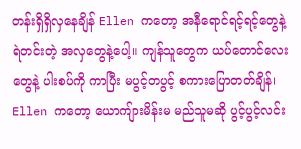တန်းရှိရှိလှနေချိန် Ellen ကတော့ အနီရောင်ရင့်ရင့်တွေနဲ့ ရဲတင်းတဲ့ အလှတွေနဲ့ပေါ့။ ကျန်သူတွေက ယပ်တောင်လေးတွေနဲ့ ပါးစပ်ကို ကာပြီး မပွင့်တပွင့် စကားပြောတတ်ချိန်၊ Ellen ကတော့ ယောကျ်ားမိန်းမ မည်သူမဆို ပွင့်ပွင့်လင်း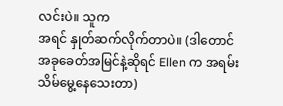လင်းပဲ။ သူက
အရင် နှုတ်ဆက်လိုက်တာပဲ။ (ဒါတောင် အခုခေတ်အမြင်နဲ့ဆိုရင် Ellen က အရမ်းသိမ်မွေ့နေသေးတာ)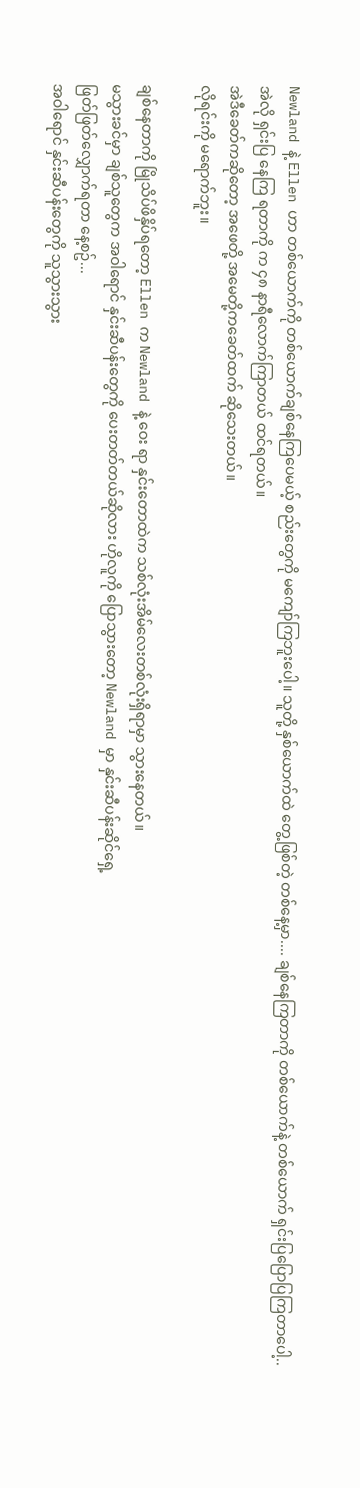Newland နဲ့ Ellen ဟာ တစ်ယောက်ကို တစ်ယောက်ချစ်နေကြပေမယ့် စည်းတွေကို မကျော်ကြဘူးပေါ့။ သူတို့ နှစ်ယောက်ထဲ တွေ့ဖြစ်တဲ့ တစ်နေ့မှာ.... ချစ်နေကြတာကို တစ်ယောက်နဲ့ တစ်ယောက် ရှင်းပြပြောပြကြတာပေါ့..
အဲလို ရှင်းပြ နေကြ ရတာကို က ၄၈ နာရီလောက်ကြာတယ် ထင်ရတယ်။
အဲဒီခေတ်ကဆိုတော့ အဖေတို့ အမေတို့ကခေတ်ထက် ဆိုသေးတယ်။
လိုရင်းကို မရောက်ဘူး။

ချစ်နေတာကို မြိုသိပ်ဖိနှိပ်ရတော့ Ellen က Newland နဲ့ ဝေး ရာ နှင်းတောထဲက သစ်လုံးအိမ်လေးတစ်လုံးရှိရာမှာ သွားနေတယ်။
မသွားခင်မှာ ချစ်သူတွေက အဝါရောင် နှင်းဆီပန်းတွေကို ပေးတတ်တယ်ဆိုလား ဟိုလူကို ပြောသွားတော့ Newland မှာ နှင်းဆီပန်းဆိုင်ရှေ့
ဖြတ်ဖြတ်လျှောက်ရတာ နေ့စဥ်...
အဝါရောင် နှင်းဆီပန်းတွေကို သူသွားသွား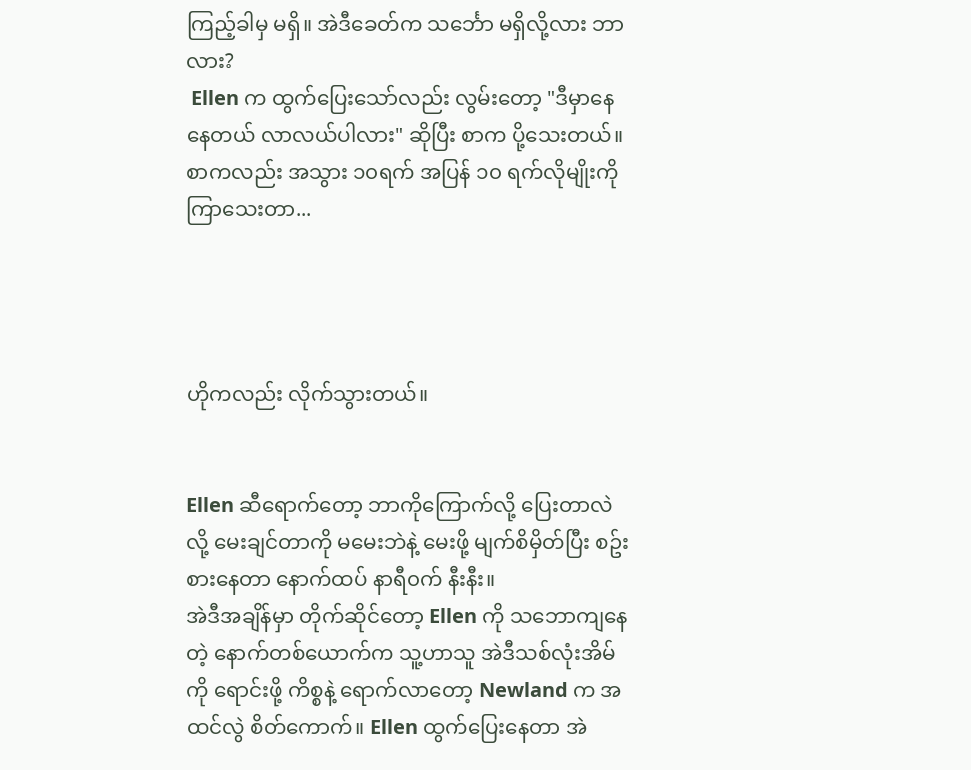ကြည့်ခါမှ မရှိ။ အဲဒီခေတ်က သင်္ဘော မရှိလို့လား ဘာလား?
 Ellen က ထွက်ပြေးသော်လည်း လွမ်းတော့ "ဒီမှာနေနေတယ် လာလယ်ပါလား" ဆိုပြီး စာက ပို့သေးတယ်။ စာကလည်း အသွား ၁၀ရက် အပြန် ၁၀ ရက်လိုမျိုးကို
ကြာသေးတာ...




ဟိုကလည်း လိုက်သွားတယ်။


Ellen ဆီရောက်တော့ ဘာကိုကြောက်လို့ ပြေးတာလဲ လို့ မေးချင်တာကို မမေးဘဲနဲ့ မေးဖို့ မျက်စိမှိတ်ပြီး စဥ်းစားနေတာ နောက်ထပ် နာရီ၀က် နီးနီး။
အဲဒီအချိန်မှာ တိုက်ဆိုင်တော့ Ellen ကို သဘောကျနေတဲ့ နောက်တစ်ယောက်က သူ့ဟာသူ အဲဒီသစ်လုံးအိမ်ကို ရောင်းဖို့ ကိစ္စနဲ့ ရောက်လာတော့ Newland က အထင်လွဲ စိတ်ကောက်။ Ellen ထွက်ပြေးနေတာ အဲ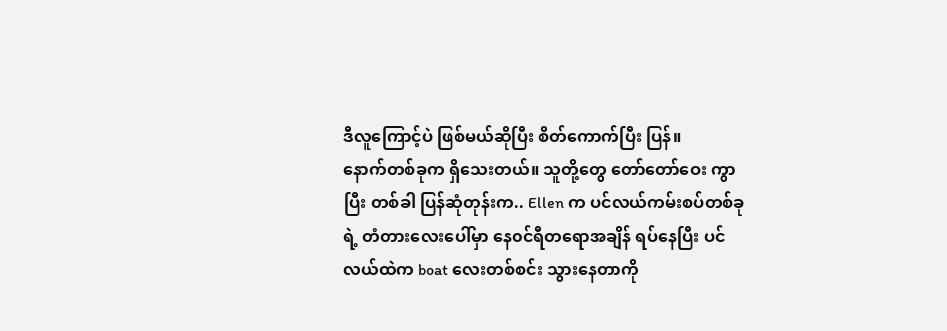ဒီလူကြောင့်ပဲ ဖြစ်မယ်ဆိုပြီး စိတ်ကောက်ပြီး ပြန်။
နောက်တစ်ခုက ရှိသေးတယ်။ သူတို့တွေ တော်တော်ဝေး ကွာပြီး တစ်ခါ ပြန်ဆုံတုန်းက.. Ellen က ပင်လယ်ကမ်းစပ်တစ်ခုရဲ့ တံတားလေးပေါ်မှာ နေ၀င်ရီတရောအချိန် ရပ်နေပြီး ပင်လယ်ထဲက boat လေးတစ်စင်း သွားနေတာကို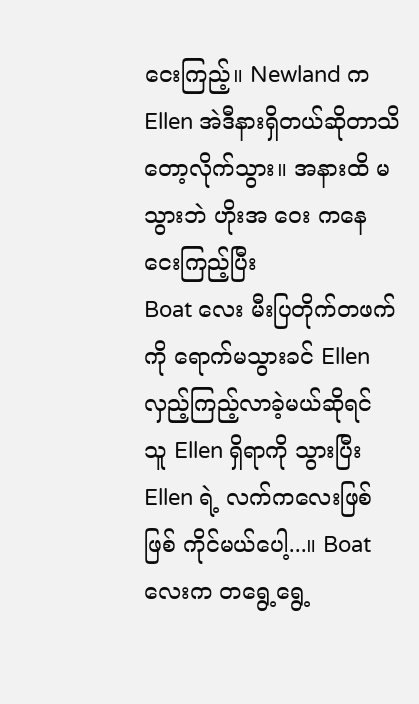ငေးကြည့်။ Newland က Ellen အဲဒီနားရှိတယ်ဆိုတာသိတော့လိုက်သွား။ အနားထိ မသွားဘဲ ဟိုးအ ဝေး ကနေ ငေးကြည့်ပြီး
Boat လေး မီးပြတိုက်တဖက်ကို ရောက်မသွားခင် Ellen လှည့်ကြည့်လာခဲ့မယ်ဆိုရင် သူ Ellen ရှိရာကို သွားပြီး Ellen ရဲ့ လက်ကလေးဖြစ်ဖြစ် ကိုင်မယ်ပေါ့...။ Boat လေးက တရွေ့ရွေ့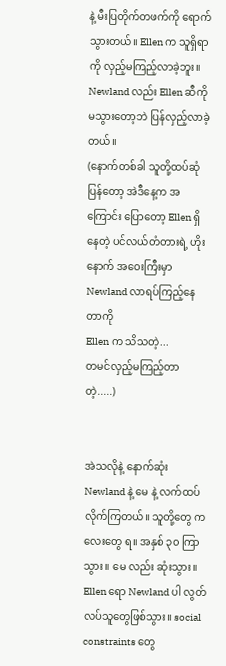နဲ့ မီးပြတိုက်တဖက်ကို ရောက်သွားတယ်။ Ellen က သူရှိရာကို လှည့်မကြည့်လာခဲ့ဘူး။ Newland လည်း Ellen ဆီကို မသွားတော့ဘဲ ပြန်လှည့်လာခဲ့တယ်။
(နောက်တစ်ခါ သူတို့ထပ်ဆုံပြန်တော့ အဲဒီနေ့က အကြောင်း ပြောတော့ Ellen ရှိနေတဲ့ ပင်လယ်တံတားရဲ့ ဟိုးနောက် အဝေးကြီးမှာ
Newland လာရပ်ကြည့်နေတာကို
Ellen က သိသတဲ့...
တမင်လှည့်မကြည့်တာတဲ့.....)


အဲသလိုနဲ့ နောက်ဆုံး Newland နဲ့ မေ နဲ့ လက်ထပ်လိုက်ကြတယ်။ သူတို့တွေ ကလေးတွေ ရ။ အနှစ် ၃၀ ကြာသွား။ မေ လည်း ဆုံးသွား။ Ellen ရော Newland ပါ လွတ်လပ်သူတွေဖြစ်သွား။ social constraints တွေ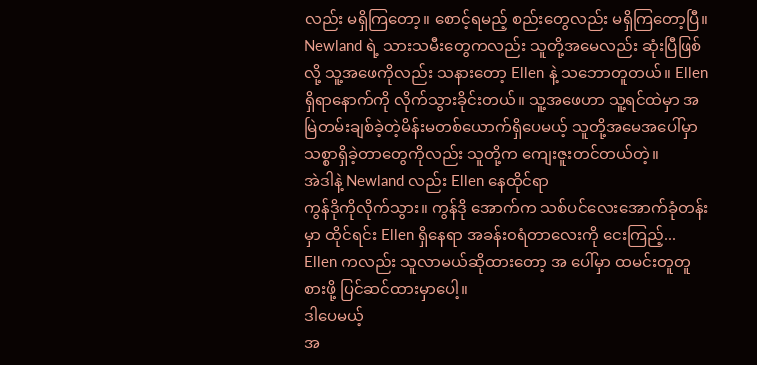လည်း မရှိကြတော့။ စောင့်ရမည့် စည်းတွေလည်း မရှိကြတော့ပြီ။
Newland ရဲ့ သားသမီးတွေကလည်း သူတို့အမေလည်း ဆုံးပြီဖြစ်လို့ သူ့အဖေကိုလည်း သနားတော့ Ellen နဲ့ သဘောတူတယ်။ Ellen ရှိရာနောက်ကို လိုက်သွားခိုင်းတယ်။ သူ့အဖေဟာ သူ့ရင်ထဲမှာ အမြဲတမ်းချစ်ခဲ့တဲ့မိန်းမတစ်ယောက်ရှိပေမယ့် သူတို့အမေအပေါ်မှာ သစ္စာရှိခဲ့တာတွေကိုလည်း သူတို့က ကျေးဇူးတင်တယ်တဲ့။
အဲဒါနဲ့ Newland လည်း Ellen နေထိုင်ရာ
ကွန်ဒိုကိုလိုက်သွား။ ကွန်ဒို အောက်က သစ်ပင်လေးအောက်ခုံတန်းမှာ ထိုင်ရင်း Ellen ရှိနေရာ အခန်း၀ရံတာလေးကို ငေးကြည့်...
Ellen ကလည်း သူလာမယ်ဆိုထားတော့ အ ပေါ်မှာ ထမင်းတူတူစားဖို့ ပြင်ဆင်ထားမှာပေါ့။
ဒါပေမယ့်
အ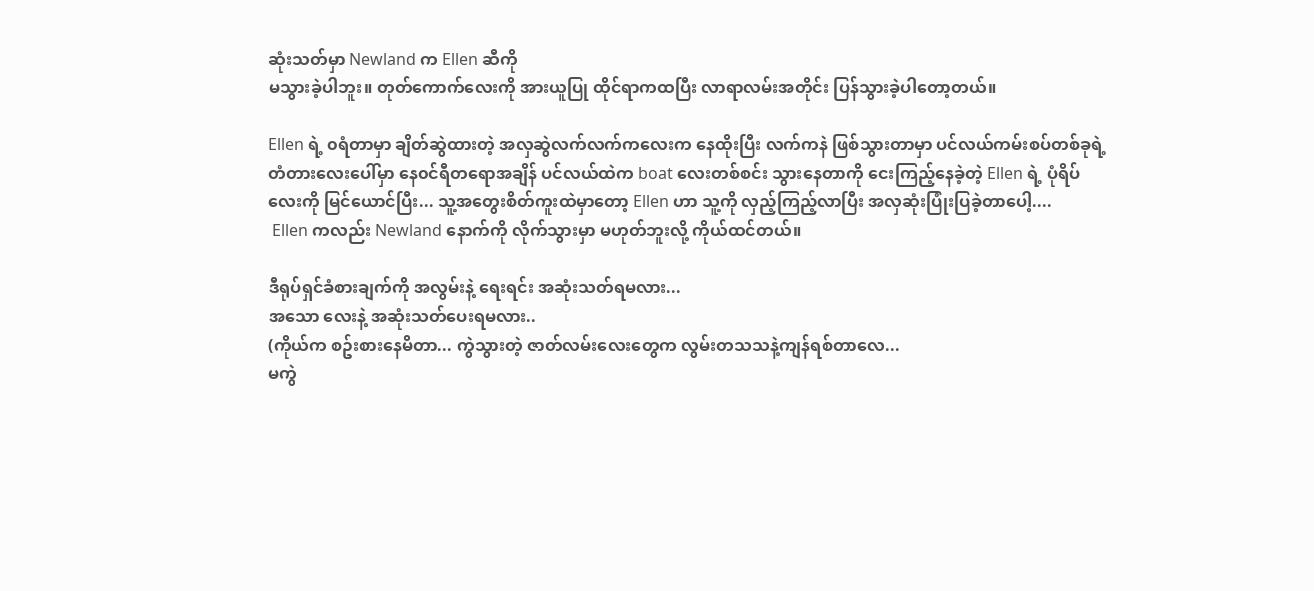ဆုံးသတ်မှာ Newland က Ellen ဆီကို
မသွားခဲ့ပါဘူး။ တုတ်ကောက်လေးကို အားယူပြု ထိုင်ရာကထပြီး လာရာလမ်းအတိုင်း ပြန်သွားခဲ့ပါတော့တယ်။

Ellen ရဲ့ ၀ရံတာမှာ ချိတ်ဆွဲထားတဲ့ အလှဆွဲလက်လက်ကလေးက နေထိုးပြီး လက်ကနဲ ဖြစ်သွားတာမှာ ပင်လယ်ကမ်းစပ်တစ်ခုရဲ့ တံတားလေးပေါ်မှာ နေ၀င်ရီတရောအချိန် ပင်လယ်ထဲက boat လေးတစ်စင်း သွားနေတာကို ငေးကြည့်နေခဲ့တဲ့ Ellen ရဲ့ ပုံရိပ်လေးကို မြင်ယောင်ပြီး... သူ့အတွေးစိတ်ကူးထဲမှာတော့ Ellen ဟာ သူ့ကို လှည့်ကြည့်လာပြီး အလှဆုံးပြုံးပြခဲ့တာပေါ့....
 Ellen ကလည်း Newland နောက်ကို လိုက်သွားမှာ မဟုတ်ဘူးလို့ ကိုယ်ထင်တယ်။

ဒီရုပ်ရှင်ခံစားချက်ကို အလွမ်းနဲ့ ရေးရင်း အဆုံးသတ်ရမလား...
အသော လေးနဲ့ အဆုံးသတ်ပေးရမလား..
(ကိုယ်က စဥ်းစားနေမိတာ... ကွဲသွားတဲ့ ဇာတ်လမ်းလေးတွေက လွမ်းတသသနဲ့ကျန်ရစ်တာလေ...
မကွဲ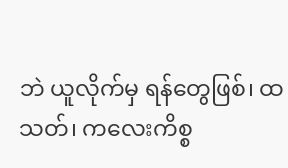ဘဲ ယူလိုက်မှ ရန်တွေဖြစ်၊ ထသတ်၊ ကလေးကိစ္စ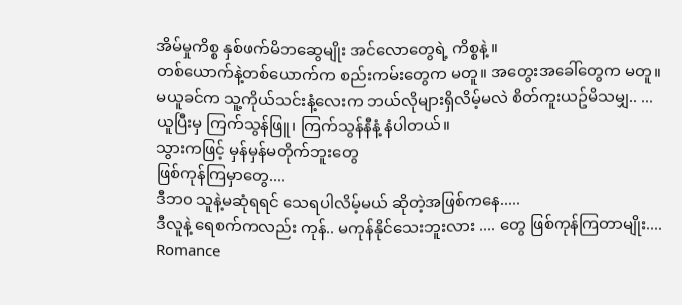အိမ်မှုကိစ္စ နှစ်ဖက်မိဘဆွေမျိုး အင်လောတွေရဲ့ ကိစ္စနဲ့ ။
တစ်ယောက်နဲ့တစ်ယောက်က စည်းကမ်းတွေက မတူ။ အတွေးအခေါ်တွေက မတူ။
မယူခင်က သူ့ကိုယ်သင်းနံ့လေးက ဘယ်လိုများရှိလိမ့်မလဲ စိတ်ကူးယဥ်မိသမျှ.. ...
ယူပြီးမှ ကြက်သွန်ဖြူ၊ ကြက်သွန်နီနံ့ နံပါတယ်။
သွားကဖြင့် မှန်မှန်မတိုက်ဘူးတွေ
ဖြစ်ကုန်ကြမှာတွေ....
ဒီဘ၀ သူနဲ့မဆုံရရင် သေရပါလိမ့်မယ် ဆိုတဲ့အဖြစ်ကနေ.....
ဒီလူနဲ့ ရေစက်ကလည်း ကုန်.. မကုန်နိုင်သေးဘူးလား .... တွေ ဖြစ်ကုန်ကြတာမျိုး....
Romance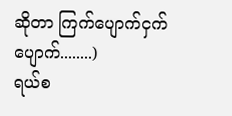ဆိုတာ ကြက်ပျောက်ငှက်ပျောက်........)
ရယ်စ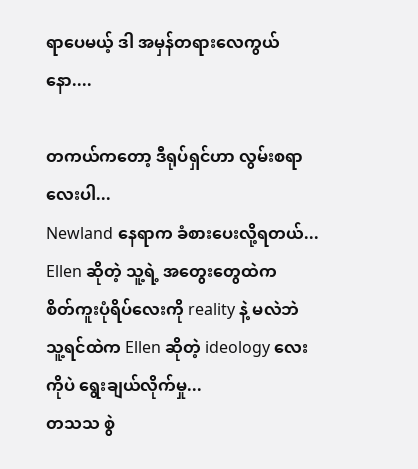ရာပေမယ့် ဒါ အမှန်တရားလေကွယ်နော....

တကယ်ကတော့ ဒီရုပ်ရှင်ဟာ လွမ်းစရာလေးပါ...
Newland နေရာက ခံစားပေးလို့ရတယ်...
Ellen ဆိုတဲ့ သူ့ရဲ့ အတွေးတွေထဲက
စိတ်ကူးပုံရိပ်လေးကို reality နဲ့ မလဲဘဲ
သူ့ရင်ထဲက Ellen ဆိုတဲ့ ideology လေးကိုပဲ ရွေးချယ်လိုက်မှု...
တသသ စွဲ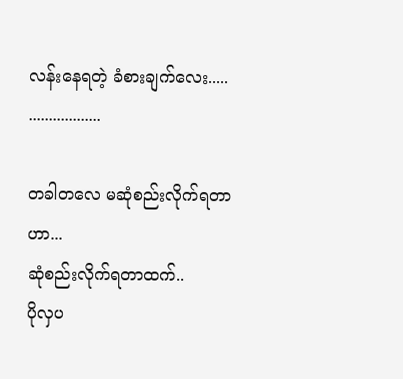လန်းနေရတဲ့ ခံစားချက်လေး.....
..................

တခါတလေ မဆုံစည်းလိုက်ရတာဟာ...
ဆုံစည်းလိုက်ရတာထက်..
ပိုလှပ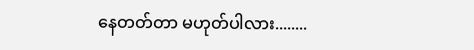နေတတ်တာ မဟုတ်ပါလား........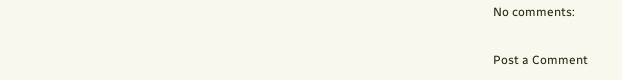No comments:

Post a Comment